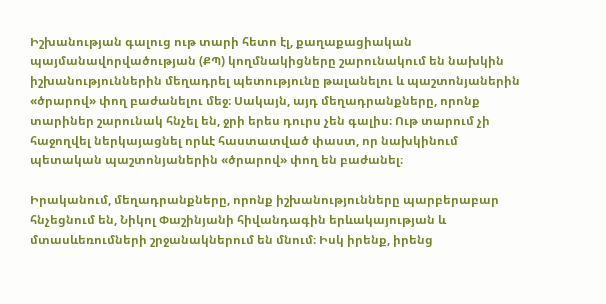Իշխանության գալուց ութ տարի հետո էլ, քաղաքացիական պայմանավորվածության (ՔՊ) կողմնակիցները շարունակում են նախկին իշխանություններին մեղադրել պետությունը թալանելու և պաշտոնյաներին «ծրարով» փող բաժանելու մեջ։ Սակայն, այդ մեղադրանքները, որոնք տարիներ շարունակ հնչել են, ջրի երես դուրս չեն գալիս։ Ութ տարում չի հաջողվել ներկայացնել որևէ հաստատված փաստ, որ նախկինում պետական պաշտոնյաներին «ծրարով» փող են բաժանել։

Իրականում, մեղադրանքները, որոնք իշխանությունները պարբերաբար հնչեցնում են, Նիկոլ Փաշինյանի հիվանդագին երևակայության և մտասևեռումների շրջանակներում են մնում։ Իսկ իրենք, իրենց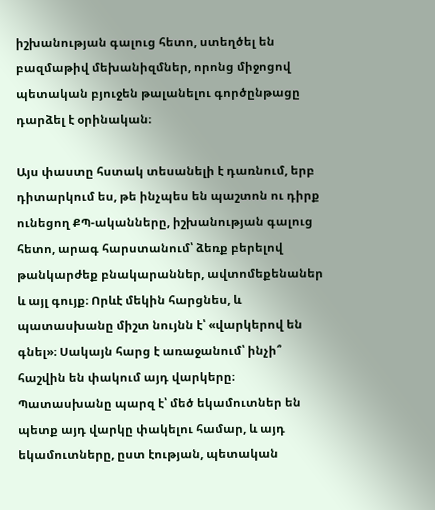իշխանության գալուց հետո, ստեղծել են բազմաթիվ մեխանիզմներ, որոնց միջոցով պետական բյուջեն թալանելու գործընթացը դարձել է օրինական։

Այս փաստը հստակ տեսանելի է դառնում, երբ դիտարկում ես, թե ինչպես են պաշտոն ու դիրք ունեցող ՔՊ-ականները, իշխանության գալուց հետո, արագ հարստանում՝ ձեռք բերելով թանկարժեք բնակարաններ, ավտոմեքենաներ և այլ գույք։ Որևէ մեկին հարցնես, և պատասխանը միշտ նույնն է՝ «վարկերով են գնել»։ Սակայն հարց է առաջանում՝ ինչի՞ հաշվին են փակում այդ վարկերը։ Պատասխանը պարզ է՝ մեծ եկամուտներ են պետք այդ վարկը փակելու համար, և այդ եկամուտները, ըստ էության, պետական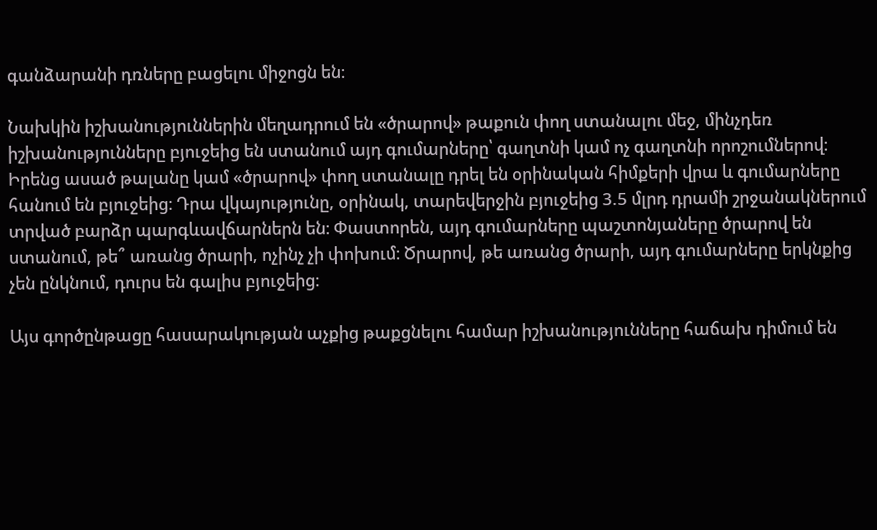գանձարանի դռները բացելու միջոցն են։

Նախկին իշխանություններին մեղադրում են «ծրարով» թաքուն փող ստանալու մեջ, մինչդեռ իշխանությունները բյուջեից են ստանում այդ գումարները՝ գաղտնի կամ ոչ գաղտնի որոշումներով։ Իրենց ասած թալանը կամ «ծրարով» փող ստանալը դրել են օրինական հիմքերի վրա և գումարները հանում են բյուջեից։ Դրա վկայությունը, օրինակ, տարեվերջին բյուջեից 3.5 մլրդ դրամի շրջանակներում տրված բարձր պարգևավճարներն են։ Փաստորեն, այդ գումարները պաշտոնյաները ծրարով են ստանում, թե՞ առանց ծրարի, ոչինչ չի փոխում։ Ծրարով, թե առանց ծրարի, այդ գումարները երկնքից չեն ընկնում, դուրս են գալիս բյուջեից։

Այս գործընթացը հասարակության աչքից թաքցնելու համար իշխանությունները հաճախ դիմում են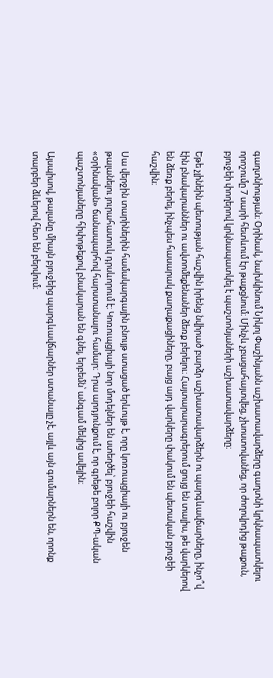գաղտնիության։ Օրինակ, նախկինում Նիկոլ Փաշինյանն աշխատավարձերը գաղտնի կրկնապատկելու որոշումը 7 սարի հետևում էր թաքցնում։ Մինչև չբացահայտվեց, չխոստովանեց, որ ժողովրդից թաքուն, բյուջեի փողերով կրկնապատկել է պաշտոնյաների աշխատավարձերը։

Եթե չլինեին պետության հաշվին իրենց նվիրած բարձր աշխատավարձերն ու պարգևավճարները, ինչո՞վ էին բնակարաններ ու ավտոմեքենաներ ձեռք բերելու։ Հայտարարագրերում ցույց են տալիս, թե վարկերով են ձեռք բերել, ինչպես հասարակ քաղաքացիները, բայց այդ վարկերը փակում են պետական բյուջեի հաշվին։

Սա վերջին տարիներին համակարգային բնույթ ստացած երևույթ է, որը կոռուպցիայի ու բյուջեն թալանելու յուրահատուկ դրսևորում է։ Կոռուպցիայի նոր մոդելներ են ստեղծել՝ բյուջեի հաշվին «օրինական» ճանապարհով հարստանալու համար։ Դրա արդյունքում է, որ գրեթե բոլոր ՔՊ-ական պաշտոնյաները հիփոթեքով բնակարան են գնել, երբեմն՝ անգամ մեկից ավելին։

Այսպիսով, թալանը միայն բյուջեից պարգևավճարներ ստանալը չէ, այլև այն գումարներն են, որոնք տարբեր ձևերով հետ են բերվում։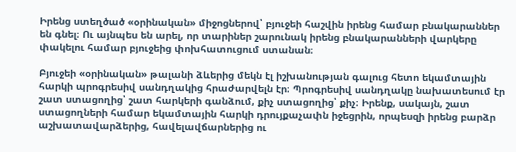Իրենց ստեղծած «օրինական» միջոցներով՝ բյուջեի հաշվին իրենց համար բնակարաններ են գնել։ Ու այնպես են արել, որ տարիներ շարունակ իրենց բնակարանների վարկերը փակելու համար բյուջեից փոխհատուցում ստանան։

Բյուջեի «օրինական» թալանի ձևերից մեկն էլ իշխանության գալուց հետո եկամտային հարկի պրոգրեսիվ սանդղակից հրաժարվելն էր։ Պրոգրեսիվ սանդղակը նախատեսում էր շատ ստացողից՝ շատ հարկերի գանձում, քիչ ստացողից՝ քիչ։ Իրենք, սակայն, շատ ստացողների համար եկամտային հարկի դրույքաչափն իջեցրին, որպեսզի իրենց բարձր աշխատավարձերից, հավելավճարներից ու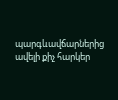պարգևավճարներից ավելի քիչ հարկեր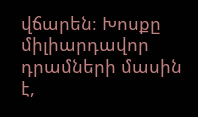վճարեն։ Խոսքը միլիարդավոր դրամների մասին է,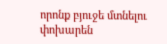որոնք բյուջե մտնելու փոխարեն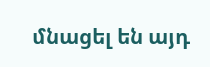մնացել են այդ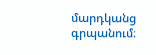մարդկանց գրպանում։